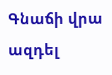Գնաճի վրա ազդել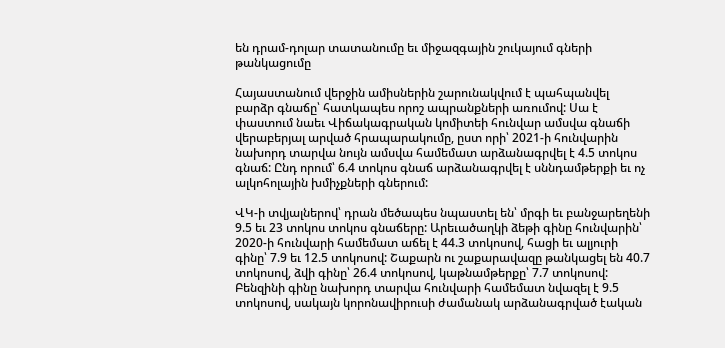են դրամ-դոլար տատանումը եւ միջազգային շուկայում գների թանկացումը

Հայաստանում վերջին ամիսներին շարունակվում է պահպանվել բարձր գնաճը՝ հատկապես որոշ ապրանքների առումով: Սա է փաստում նաեւ Վիճակագրական կոմիտեի հունվար ամսվա գնաճի վերաբերյալ արված հրապարակումը, ըստ որի՝ 2021-ի հունվարին նախորդ տարվա նույն ամսվա համեմատ արձանագրվել է 4.5 տոկոս գնաճ: Ընդ որում՝ 6.4 տոկոս գնաճ արձանագրվել է սննդամթերքի եւ ոչ ալկոհոլային խմիչքների գներում:

ՎԿ-ի տվյալներով՝ դրան մեծապես նպաստել են՝ մրգի եւ բանջարեղենի 9.5 եւ 23 տոկոս տոկոս գնաճերը: Արեւածաղկի ձեթի գինը հունվարին՝ 2020-ի հունվարի համեմատ աճել է 44.3 տոկոսով, հացի եւ ալյուրի գինը՝ 7.9 եւ 12.5 տոկոսով: Շաքարն ու շաքարավազը թանկացել են 40.7 տոկոսով, ձվի գինը՝ 26.4 տոկոսով, կաթնամթերքը՝ 7.7 տոկոսով: Բենզինի գինը նախորդ տարվա հունվարի համեմատ նվազել է 9.5 տոկոսով, սակայն կորոնավիրուսի ժամանակ արձանագրված էական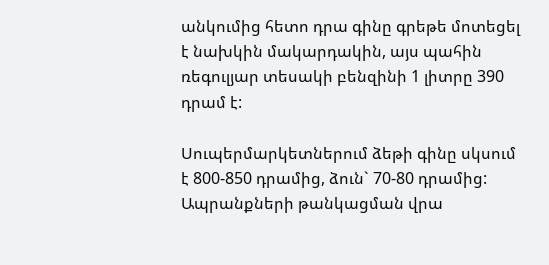անկումից հետո դրա գինը գրեթե մոտեցել է նախկին մակարդակին, այս պահին ռեգուլյար տեսակի բենզինի 1 լիտրը 390 դրամ է:

Սուպերմարկետներում ձեթի գինը սկսում է 800-850 դրամից, ձուն` 70-80 դրամից: Ապրանքների թանկացման վրա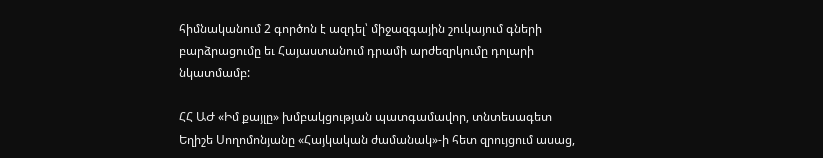հիմնականում 2 գործոն է ազդել՝ միջազգային շուկայում գների բարձրացումը եւ Հայաստանում դրամի արժեզրկումը դոլարի նկատմամբ:

ՀՀ ԱԺ «Իմ քայլը» խմբակցության պատգամավոր, տնտեսագետ Եղիշե Սողոմոնյանը «Հայկական ժամանակ»-ի հետ զրույցում ասաց,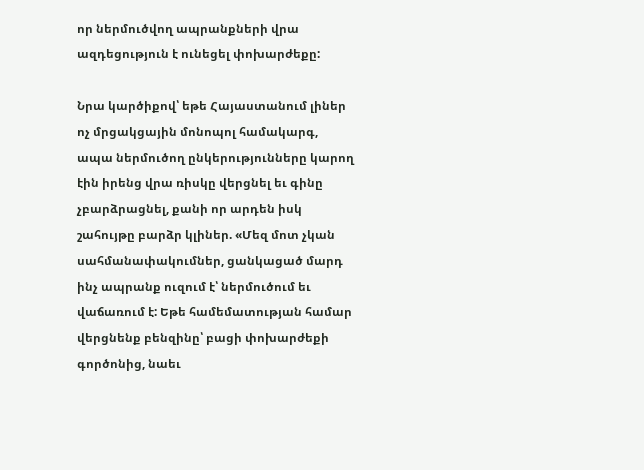որ ներմուծվող ապրանքների վրա ազդեցություն է ունեցել փոխարժեքը:

Նրա կարծիքով՝ եթե Հայաստանում լիներ ոչ մրցակցային մոնոպոլ համակարգ, ապա ներմուծող ընկերությունները կարող էին իրենց վրա ռիսկը վերցնել եւ գինը չբարձրացնել, քանի որ արդեն իսկ շահույթը բարձր կլիներ. «Մեզ մոտ չկան սահմանափակումներ, ցանկացած մարդ ինչ ապրանք ուզում է՝ ներմուծում եւ վաճառում է: Եթե համեմատության համար վերցնենք բենզինը՝ բացի փոխարժեքի գործոնից, նաեւ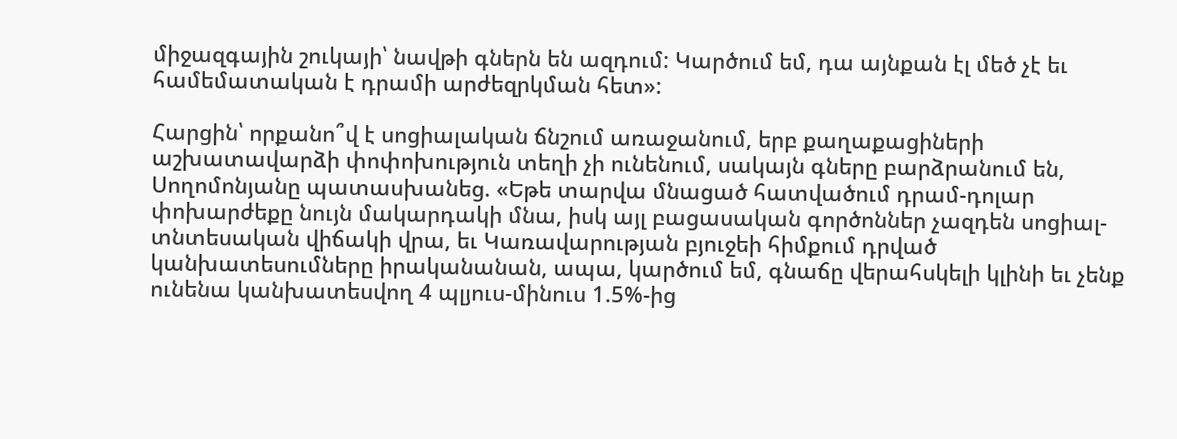միջազգային շուկայի՝ նավթի գներն են ազդում: Կարծում եմ, դա այնքան էլ մեծ չէ եւ համեմատական է դրամի արժեզրկման հետ»:

Հարցին՝ որքանո՞վ է սոցիալական ճնշում առաջանում, երբ քաղաքացիների աշխատավարձի փոփոխություն տեղի չի ունենում, սակայն գները բարձրանում են, Սողոմոնյանը պատասխանեց. «Եթե տարվա մնացած հատվածում դրամ-դոլար փոխարժեքը նույն մակարդակի մնա, իսկ այլ բացասական գործոններ չազդեն սոցիալ-տնտեսական վիճակի վրա, եւ Կառավարության բյուջեի հիմքում դրված կանխատեսումները իրականանան, ապա, կարծում եմ, գնաճը վերահսկելի կլինի եւ չենք ունենա կանխատեսվող 4 պլյուս-մինուս 1.5%-ից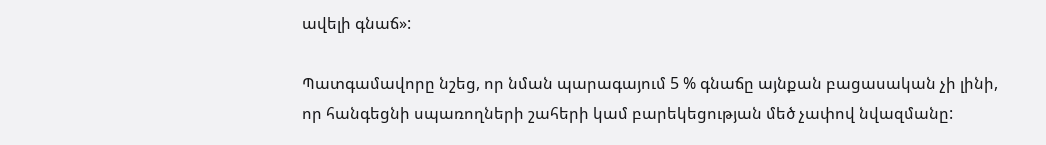ավելի գնաճ»:

Պատգամավորը նշեց, որ նման պարագայում 5 % գնաճը այնքան բացասական չի լինի, որ հանգեցնի սպառողների շահերի կամ բարեկեցության մեծ չափով նվազմանը: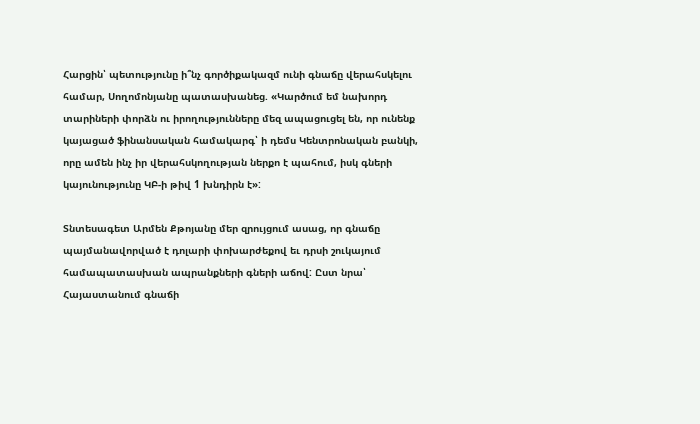Հարցին՝ պետությունը ի՞նչ գործիքակազմ ունի գնաճը վերահսկելու համար, Սողոմոնյանը պատասխանեց. «Կարծում եմ նախորդ տարիների փորձն ու իրողությունները մեզ ապացուցել են, որ ունենք կայացած ֆինանսական համակարգ՝ ի դեմս Կենտրոնական բանկի, որը ամեն ինչ իր վերահսկողության ներքո է պահում, իսկ գների կայունությունը ԿԲ-ի թիվ 1 խնդիրն է»:

Տնտեսագետ Արմեն Քթոյանը մեր զրույցում ասաց, որ գնաճը պայմանավորված է դոլարի փոխարժեքով եւ դրսի շուկայում համապատասխան ապրանքների գների աճով: Ըստ նրա՝ Հայաստանում գնաճի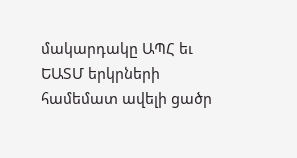մակարդակը ԱՊՀ եւ ԵԱՏՄ երկրների համեմատ ավելի ցածր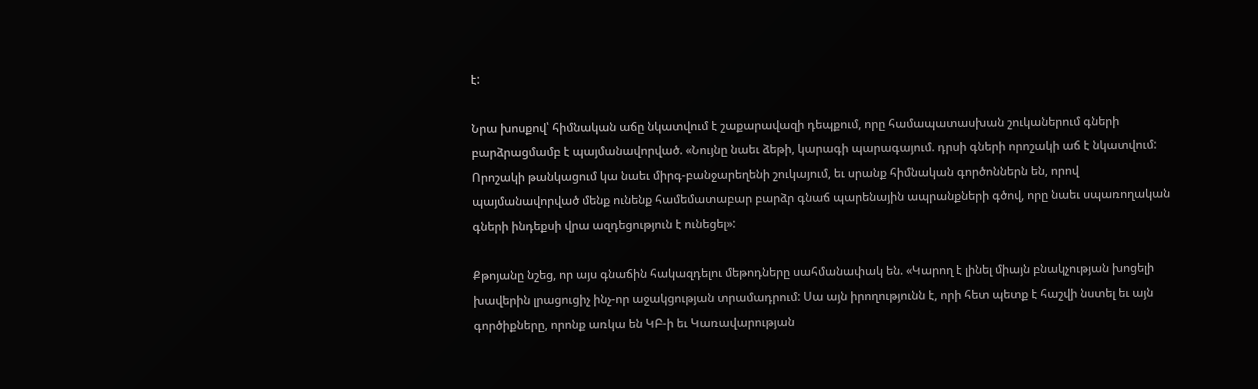է:

Նրա խոսքով՝ հիմնական աճը նկատվում է շաքարավազի դեպքում, որը համապատասխան շուկաներում գների բարձրացմամբ է պայմանավորված. «Նույնը նաեւ ձեթի, կարագի պարագայում. դրսի գների որոշակի աճ է նկատվում: Որոշակի թանկացում կա նաեւ միրգ-բանջարեղենի շուկայում, եւ սրանք հիմնական գործոններն են, որով պայմանավորված մենք ունենք համեմատաբար բարձր գնաճ պարենային ապրանքների գծով, որը նաեւ սպառողական գների ինդեքսի վրա ազդեցություն է ունեցել»:

Քթոյանը նշեց, որ այս գնաճին հակազդելու մեթոդները սահմանափակ են. «Կարող է լինել միայն բնակչության խոցելի խավերին լրացուցիչ ինչ-որ աջակցության տրամադրում: Սա այն իրողությունն է, որի հետ պետք է հաշվի նստել եւ այն գործիքները, որոնք առկա են ԿԲ-ի եւ Կառավարության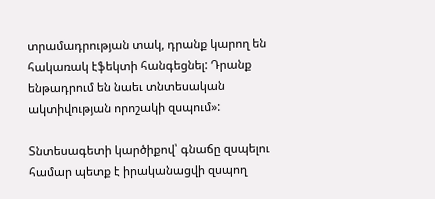տրամադրության տակ, դրանք կարող են հակառակ էֆեկտի հանգեցնել: Դրանք ենթադրում են նաեւ տնտեսական ակտիվության որոշակի զսպում»:

Տնտեսագետի կարծիքով՝ գնաճը զսպելու համար պետք է իրականացվի զսպող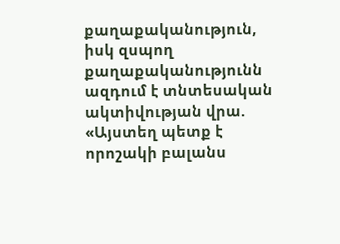քաղաքականություն, իսկ զսպող քաղաքականությունն ազդում է տնտեսական ակտիվության վրա. «Այստեղ պետք է որոշակի բալանս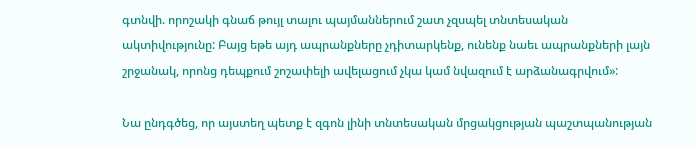գտնվի. որոշակի գնաճ թույլ տալու պայմաններում շատ չզսպել տնտեսական ակտիվությունը: Բայց եթե այդ ապրանքները չդիտարկենք, ունենք նաեւ ապրանքների լայն շրջանակ, որոնց դեպքում շոշափելի ավելացում չկա կամ նվազում է արձանագրվում»:

Նա ընդգծեց, որ այստեղ պետք է զգոն լինի տնտեսական մրցակցության պաշտպանության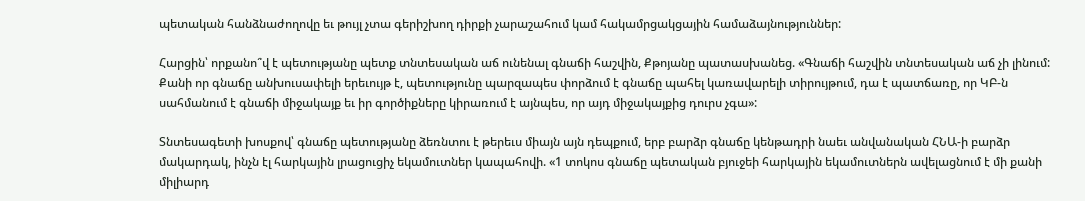պետական հանձնաժողովը եւ թույլ չտա գերիշխող դիրքի չարաշահում կամ հակամրցակցային համաձայնություններ:

Հարցին՝ որքանո՞վ է պետությանը պետք տնտեսական աճ ունենալ գնաճի հաշվին, Քթոյանը պատասխանեց. «Գնաճի հաշվին տնտեսական աճ չի լինում: Քանի որ գնաճը անխուսափելի երեւույթ է, պետությունը պարզապես փորձում է գնաճը պահել կառավարելի տիրույթում, դա է պատճառը, որ ԿԲ-ն սահմանում է գնաճի միջակայք եւ իր գործիքները կիրառում է այնպես, որ այդ միջակայքից դուրս չգա»:

Տնտեսագետի խոսքով՝ գնաճը պետությանը ձեռնտու է թերեւս միայն այն դեպքում, երբ բարձր գնաճը կենթադրի նաեւ անվանական ՀՆԱ-ի բարձր մակարդակ, ինչն էլ հարկային լրացուցիչ եկամուտներ կապահովի. «1 տոկոս գնաճը պետական բյուջեի հարկային եկամուտներն ավելացնում է մի քանի միլիարդ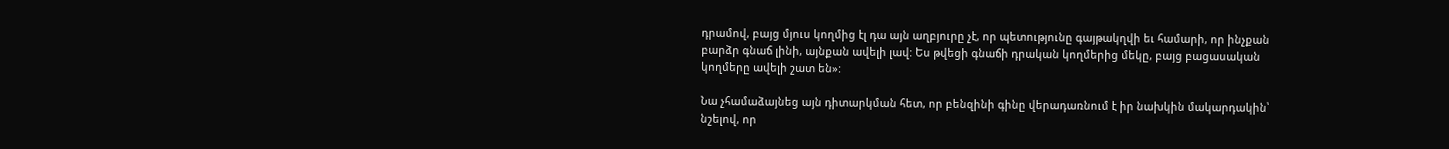դրամով, բայց մյուս կողմից էլ դա այն աղբյուրը չէ, որ պետությունը գայթակղվի եւ համարի, որ ինչքան բարձր գնաճ լինի, այնքան ավելի լավ: Ես թվեցի գնաճի դրական կողմերից մեկը, բայց բացասական կողմերը ավելի շատ են»:

Նա չհամաձայնեց այն դիտարկման հետ, որ բենզինի գինը վերադառնում է իր նախկին մակարդակին՝ նշելով, որ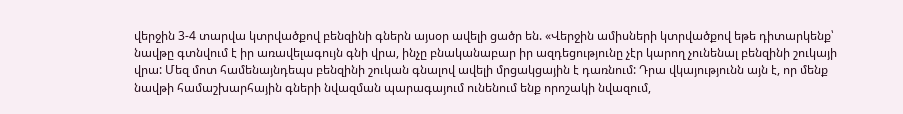վերջին 3-4 տարվա կտրվածքով բենզինի գներն այսօր ավելի ցածր են. «Վերջին ամիսների կտրվածքով եթե դիտարկենք՝ նավթը գտնվում է իր առավելագույն գնի վրա, ինչը բնականաբար իր ազդեցությունը չէր կարող չունենալ բենզինի շուկայի վրա: Մեզ մոտ համենայնդեպս բենզինի շուկան գնալով ավելի մրցակցային է դառնում: Դրա վկայությունն այն է, որ մենք նավթի համաշխարհային գների նվազման պարագայում ունենում ենք որոշակի նվազում,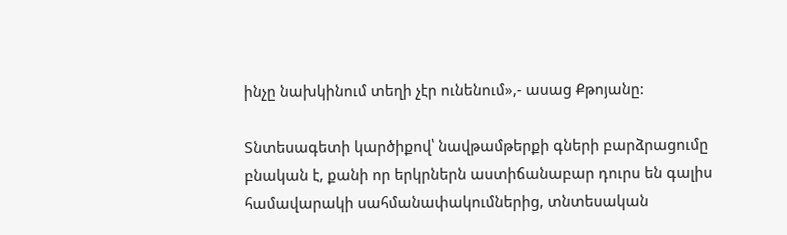ինչը նախկինում տեղի չէր ունենում»,- ասաց Քթոյանը:

Տնտեսագետի կարծիքով՝ նավթամթերքի գների բարձրացումը բնական է, քանի որ երկրներն աստիճանաբար դուրս են գալիս համավարակի սահմանափակումներից, տնտեսական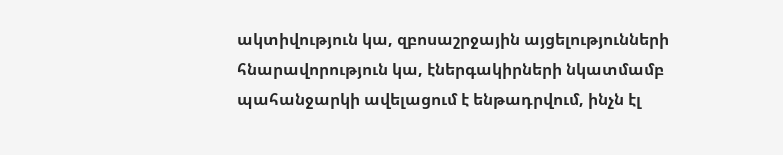ակտիվություն կա, զբոսաշրջային այցելությունների հնարավորություն կա, էներգակիրների նկատմամբ պահանջարկի ավելացում է ենթադրվում, ինչն էլ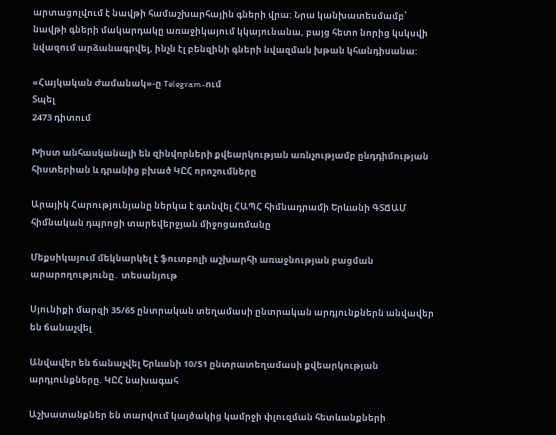արտացոլվում է նավթի համաշխարհային գների վրա: Նրա կանխատեսմամբ՝ նավթի գների մակարդակը առաջիկայում կկայունանա, բայց հետո նորից կսկսվի նվազում արձանագրվել, ինչն էլ բենզինի գների նվազման խթան կհանդիսանա:

«Հայկական Ժամանակ»-ը Telegram-ում
Տպել
2473 դիտում

Խիստ անհասկանալի են զինվորների քվեարկության առնչությամբ ընդդիմության հիստերիան և դրանից բխած ԿԸՀ որոշումները

Արայիկ Հարությունյանը ներկա է գտնվել ՀԱՊՀ հիմնադրամի Երևանի ԳՏՃԱՄ հիմնական դպրոցի տարեվերջյան միջոցառմանը

Մեքսիկայում մեկնարկել է ֆուտբոլի աշխարհի առաջնության բացման արարողությունը․ տեսանյութ

Սյունիքի մարզի 35/65 ընտրական տեղամասի ընտրական արդյունքներն անվավեր են ճանաչվել

Անվավեր են ճանաչվել Երևանի 10/51 ընտրատեղամասի քվեարկության արդյունքները. ԿԸՀ նախագահ

Աշխատանքներ են տարվում կայծակից կամրջի փլուզման հետևանքների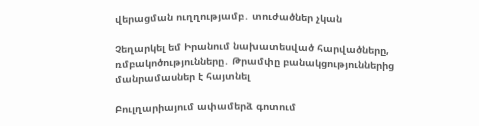վերացման ուղղությամբ․ տուժածներ չկան

Չեղարկել եմ Իրանում նախատեսված հարվածները, ռմբակոծությունները․ Թրամփը բանակցություններից մանրամասներ է հայտնել

Բուլղարիայում ափամերձ գոտում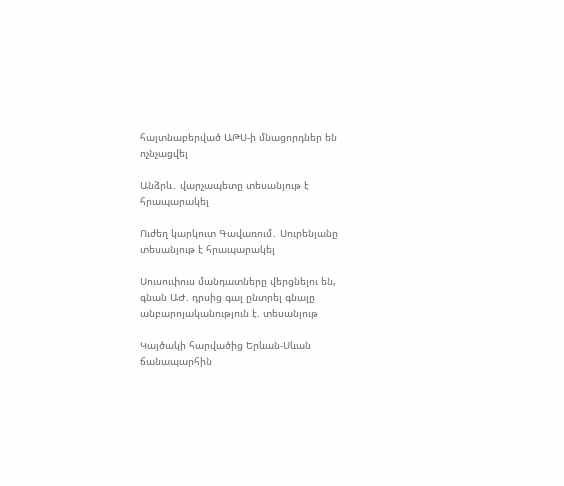հայտնաբերված ԱԹՍ-ի մնացորդներ են ոչնչացվել

Անձրև․ վարչապետը տեսանյութ է հրապարակել

Ուժեղ կարկուտ Գավառում․ Սուրենյանը տեսանյութ է հրապարակել

Սուսուփուս մանդատները վերցնելու են, գնան ԱԺ. դրսից գալ ընտրել գնալը անբարոյականություն է. տեսանյութ

Կայծակի հարվածից Երևան-Սևան ճանապարհին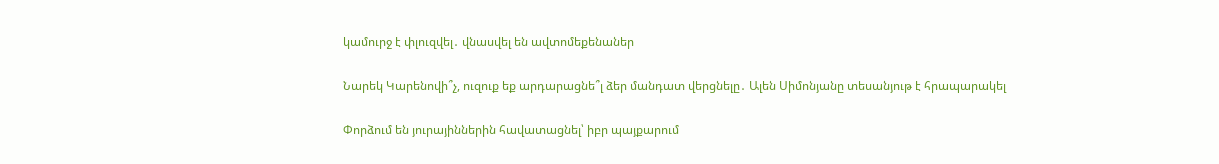կամուրջ է փլուզվել․ վնասվել են ավտոմեքենաներ

Նարեկ Կարենովի՞չ, ուզուք եք արդարացնե՞լ ձեր մանդատ վերցնելը․ Ալեն Սիմոնյանը տեսանյութ է հրապարակել

Փորձում են յուրայիններին հավատացնել՝ իբր պայքարում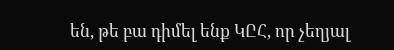են, թե բա դիմել ենք ԿԸՀ, որ չեղյալ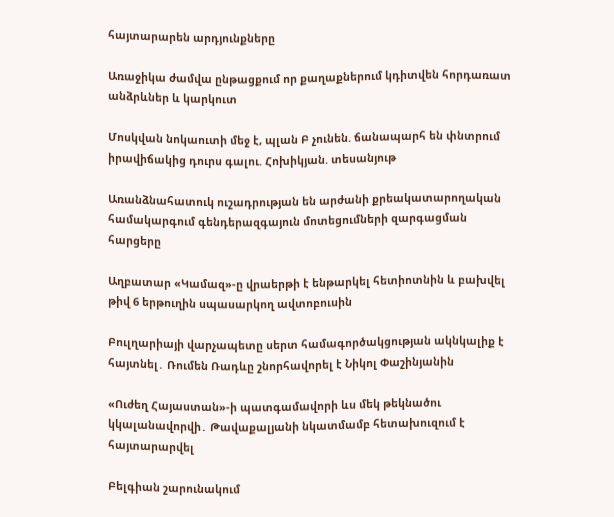հայտարարեն արդյունքները

Առաջիկա ժամվա ընթացքում որ քաղաքներում կդիտվեն հորդառատ անձրևներ և կարկուտ

Մոսկվան նոկաուտի մեջ է, պլան Բ չունեն. ճանապարհ են փնտրում իրավիճակից դուրս գալու. Հոխիկյան. տեսանյութ

Առանձնահատուկ ուշադրության են արժանի քրեակատարողական համակարգում գենդերազգայուն մոտեցումների զարգացման հարցերը

Աղբատար «Կամազ»-ը վրաերթի է ենթարկել հետիոտնին և բախվել թիվ 6 երթուղին սպասարկող ավտոբուսին

Բուլղարիայի վարչապետը սերտ համագործակցության ակնկալիք է հայտնել․ Ռումեն Ռադևը շնորհավորել է Նիկոլ Փաշինյանին

«Ուժեղ Հայաստան»-ի պատգամավորի ևս մեկ թեկնածու կկալանավորվի․ Թավաքալյանի նկատմամբ հետախուզում է հայտարարվել

Բելգիան շարունակում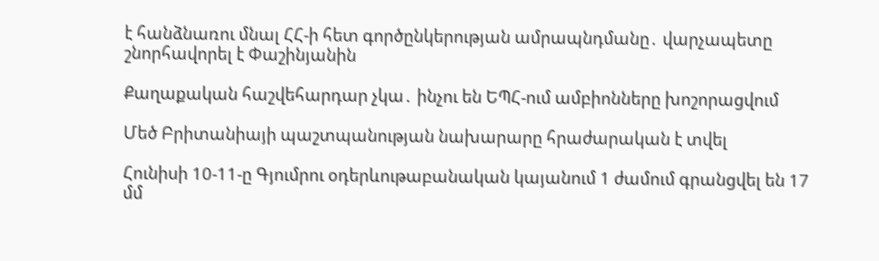է հանձնառու մնալ ՀՀ-ի հետ գործընկերության ամրապնդմանը․ վարչապետը շնորհավորել է Փաշինյանին

Քաղաքական հաշվեհարդար չկա․ ինչու են ԵՊՀ-ում ամբիոնները խոշորացվում

Մեծ Բրիտանիայի պաշտպանության նախարարը հրաժարական է տվել

Հունիսի 10-11-ը Գյումրու օդերևութաբանական կայանում 1 ժամում գրանցվել են 17 մմ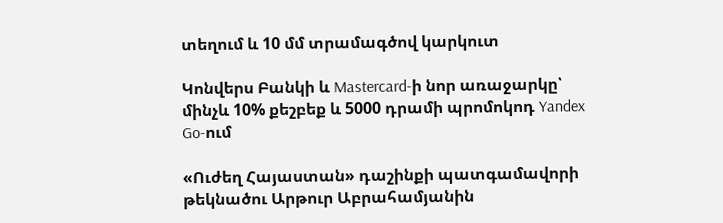տեղում և 10 մմ տրամագծով կարկուտ

Կոնվերս Բանկի և Mastercard-ի նոր առաջարկը՝ մինչև 10% քեշբեք և 5000 դրամի պրոմոկոդ Yandex Go-ում

«Ուժեղ Հայաստան» դաշինքի պատգամավորի թեկնածու Արթուր Աբրահամյանին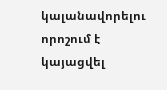կալանավորելու որոշում է կայացվել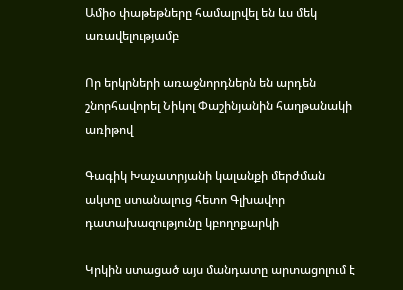Ամիօ փաթեթները համալրվել են ևս մեկ առավելությամբ

Որ երկրների առաջնորդներն են արդեն շնորհավորել Նիկոլ Փաշինյանին հաղթանակի առիթով

Գագիկ Խաչատրյանի կալանքի մերժման ակտը ստանալուց հետո Գլխավոր դատախազությունը կբողոքարկի

Կրկին ստացած այս մանդատը արտացոլում է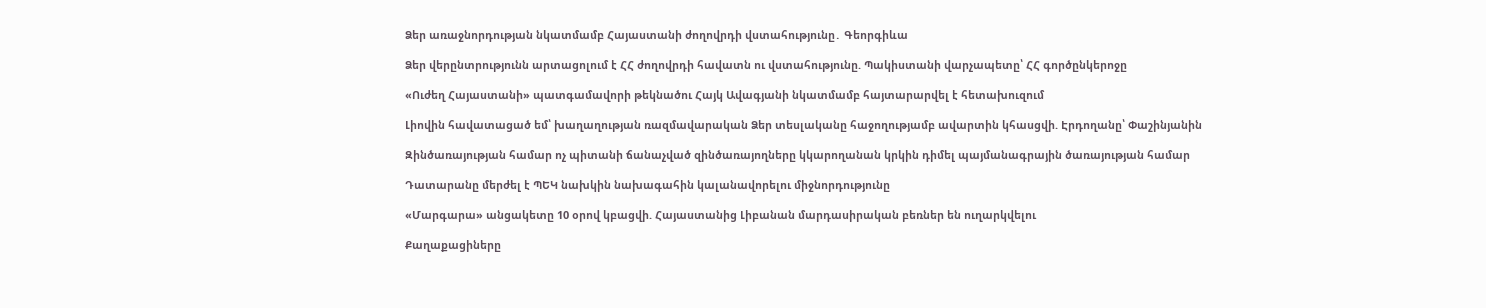Ձեր առաջնորդության նկատմամբ Հայաստանի ժողովրդի վստահությունը․ Գեորգիևա

Ձեր վերընտրությունն արտացոլում է ՀՀ ժողովրդի հավատն ու վստահությունը. Պակիստանի վարչապետը՝ ՀՀ գործընկերոջը

«Ուժեղ Հայաստանի» պատգամավորի թեկնածու Հայկ Ավագյանի նկատմամբ հայտարարվել է հետախուզում

Լիովին հավատացած եմ՝ խաղաղության ռազմավարական Ձեր տեսլականը հաջողությամբ ավարտին կհասցվի. Էրդողանը՝ Փաշինյանին

Զինծառայության համար ոչ պիտանի ճանաչված զինծառայողները կկարողանան կրկին դիմել պայմանագրային ծառայության համար

Դատարանը մերժել է ՊԵԿ նախկին նախագահին կալանավորելու միջնորդությունը

«Մարգարա» անցակետը 10 օրով կբացվի. Հայաստանից Լիբանան մարդասիրական բեռներ են ուղարկվելու

Քաղաքացիները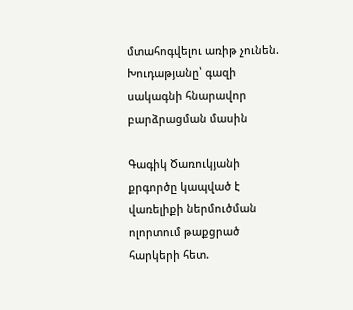մտահոգվելու առիթ չունեն. Խուդաթյանը՝ գազի սակագնի հնարավոր բարձրացման մասին

Գագիկ Ծառուկյանի քրգործը կապված է վառելիքի ներմուծման ոլորտում թաքցրած հարկերի հետ.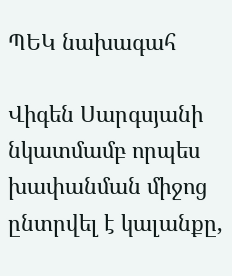ՊԵԿ նախագահ

Վիգեն Սարգսյանի նկատմամբ որպես խափանման միջոց ընտրվել է կալանքը,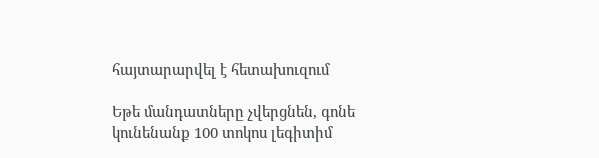հայտարարվել է հետախուզում

Եթե մանդատները չվերցնեն, գոնե կունենանք 100 տոկոս լեգիտիմ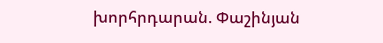խորհրդարան. Փաշինյան